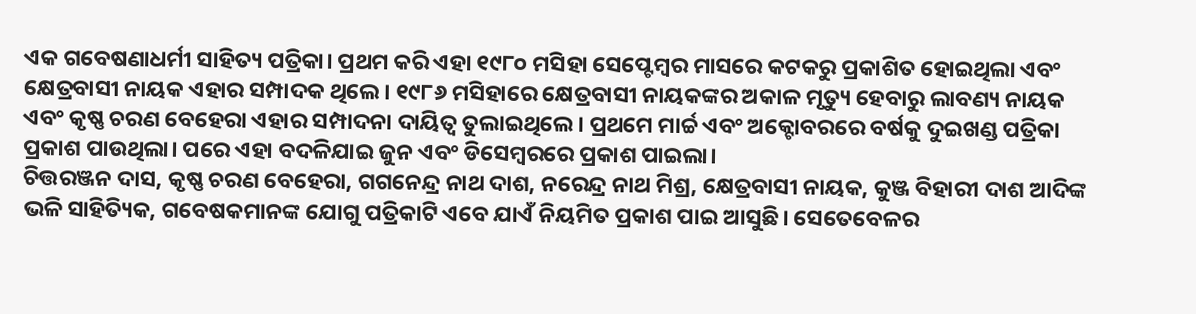ଏକ ଗବେଷଣାଧର୍ମୀ ସାହିତ୍ୟ ପତ୍ରିକା। ପ୍ରଥମ କରି ଏହା ୧୯୮୦ ମସିହା ସେପ୍ଟେମ୍ବର ମାସରେ କଟକରୁ ପ୍ରକାଶିତ ହୋଇଥିଲା ଏବଂ କ୍ଷେତ୍ରବାସୀ ନାୟକ ଏହାର ସମ୍ପାଦକ ଥିଲେ। ୧୯୮୬ ମସିହାରେ କ୍ଷେତ୍ରବାସୀ ନାୟକଙ୍କର ଅକାଳ ମୃତ୍ୟୁ ହେବାରୁ ଲାବଣ୍ୟ ନାୟକ ଏବଂ କୃଷ୍ଣ ଚରଣ ବେହେରା ଏହାର ସମ୍ପାଦନା ଦାୟିତ୍ୱ ତୁଲାଇଥିଲେ। ପ୍ରଥମେ ମାର୍ଚ୍ଚ ଏବଂ ଅକ୍ଟୋବରରେ ବର୍ଷକୁ ଦୁଇଖଣ୍ଡ ପତ୍ରିକା ପ୍ରକାଶ ପାଉଥିଲା। ପରେ ଏହା ବଦଳିଯାଇ ଜୁନ ଏବଂ ଡିସେମ୍ବରରେ ପ୍ରକାଶ ପାଇଲା।
ଚିତ୍ତରଞ୍ଜନ ଦାସ, କୃଷ୍ଣ ଚରଣ ବେହେରା, ଗଗନେନ୍ଦ୍ର ନାଥ ଦାଶ, ନରେନ୍ଦ୍ର ନାଥ ମିଶ୍ର, କ୍ଷେତ୍ରବାସୀ ନାୟକ, କୁଞ୍ଜ ବିହାରୀ ଦାଶ ଆଦିଙ୍କ ଭଳି ସାହିତ୍ୟିକ, ଗବେଷକମାନଙ୍କ ଯୋଗୁ ପତ୍ରିକାଟି ଏବେ ଯାଏଁ ନିୟମିତ ପ୍ରକାଶ ପାଇ ଆସୁଛି। ସେତେବେଳର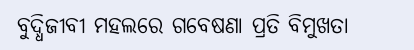ବୁଦ୍ଧିଜୀବୀ ମହଲରେ ଗବେଷଣା ପ୍ରତି ବିମୁଖତା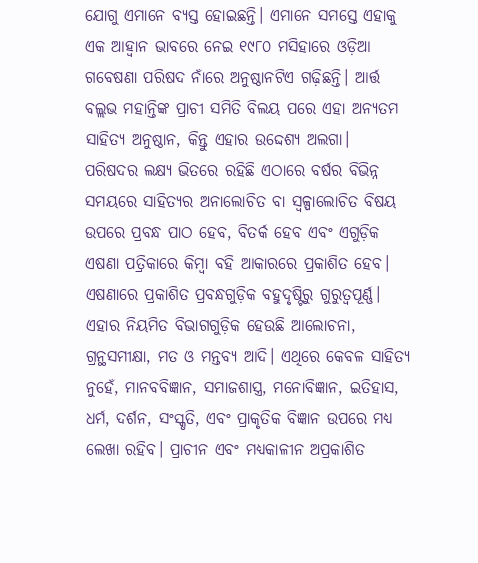ଯୋଗୁ ଏମାନେ ବ୍ୟସ୍ତ ହୋଇଛନ୍ତି। ଏମାନେ ସମସ୍ତେ ଏହାକୁ ଏକ ଆହ୍ୱାନ ଭାବରେ ନେଇ ୧୯୮୦ ମସିହାରେ ଓଡ଼ିଆ ଗବେଷଣା ପରିଷଦ ନାଁରେ ଅନୁଷ୍ଠାନଟିଏ ଗଢ଼ିଛନ୍ତି। ଆର୍ତ୍ତ ବଲ୍ଲଭ ମହାନ୍ତିଙ୍କ ପ୍ରାଚୀ ସମିତି ବିଲୟ ପରେ ଏହା ଅନ୍ୟତମ ସାହିତ୍ୟ ଅନୁଷ୍ଠାନ, କିନ୍ତୁ ଏହାର ଉଦ୍ଦେଶ୍ୟ ଅଲଗା।
ପରିଷଦର ଲକ୍ଷ୍ୟ ଭିତରେ ରହିଛି ଏଠାରେ ବର୍ଷର ବିଭିନ୍ନ ସମୟରେ ସାହିତ୍ୟର ଅନାଲୋଚିତ ବା ସ୍ୱଳ୍ପାଲୋଚିତ ବିଷୟ ଉପରେ ପ୍ରବନ୍ଧ ପାଠ ହେବ, ବିତର୍କ ହେବ ଏବଂ ଏଗୁଡ଼ିକ ଏଷଣା ପତ୍ରିକାରେ କିମ୍ବା ବହି ଆକାରରେ ପ୍ରକାଶିତ ହେବ। ଏଷଣାରେ ପ୍ରକାଶିତ ପ୍ରବନ୍ଧଗୁଡ଼ିକ ବହୁଦୃଷ୍ଟିରୁ ଗୁରୁତ୍ୱପୂର୍ଣ୍ଣ। ଏହାର ନିୟମିତ ବିଭାଗଗୁଡ଼ିକ ହେଉଛି ଆଲୋଚନା, ଗ୍ରନ୍ଥସମୀକ୍ଷା, ମତ ଓ ମନ୍ତବ୍ୟ ଆଦି। ଏଥିରେ କେବଳ ସାହିତ୍ୟ ନୁହେଁ, ମାନବବିଜ୍ଞାନ, ସମାଜଶାସ୍ତ୍ର, ମନୋବିଜ୍ଞାନ, ଇତିହାସ, ଧର୍ମ, ଦର୍ଶନ, ସଂସ୍କୃତି, ଏବଂ ପ୍ରାକୃତିକ ବିଜ୍ଞାନ ଉପରେ ମଧ୍ୟ ଲେଖା ରହିବ। ପ୍ରାଚୀନ ଏବଂ ମଧ୍ୟକାଳୀନ ଅପ୍ରକାଶିତ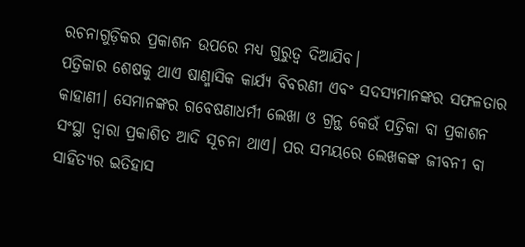ରଚନାଗୁଡ଼ିକର ପ୍ରକାଶନ ଉପରେ ମଧ୍ୟ ଗୁରୁତ୍ୱ ଦିଆଯିବ।
ପତ୍ରିକାର ଶେଷକୁ ଥାଏ ଷାଣ୍ମାସିକ କାର୍ଯ୍ୟ ବିବରଣୀ ଏବଂ ସଦସ୍ୟମାନଙ୍କର ସଫଳତାର କାହାଣୀ। ସେମାନଙ୍କର ଗବେଷଣାଧର୍ମୀ ଲେଖା ଓ ଗ୍ରନ୍ଥ କେଉଁ ପତ୍ରିକା ବା ପ୍ରକାଶନ ସଂସ୍ଥା ଦ୍ୱାରା ପ୍ରକାଶିତ ଆଦି ସୂଚନା ଥାଏ। ପର ସମୟରେ ଲେଖକଙ୍କ ଜୀବନୀ ବା ସାହିତ୍ୟର ଇତିହାସ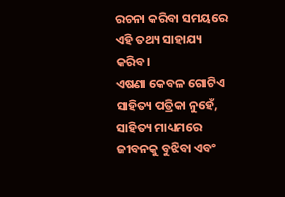ରଚନା କରିବା ସମୟରେ ଏହି ତଥ୍ୟ ସାହାଯ୍ୟ କରିବ।
ଏଷଣା କେବଳ ଗୋଟିଏ ସାହିତ୍ୟ ପତ୍ରିକା ନୁହେଁ, ସାହିତ୍ୟ ମାଧ୍ୟମରେ ଜୀବନକୁ ବୁଝିବା ଏବଂ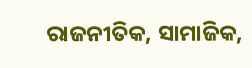ରାଜନୀତିକ, ସାମାଜିକ,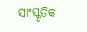ସାଂସ୍କୃତିକ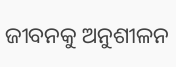ଜୀବନକୁ ଅନୁଶୀଳନ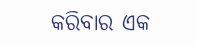କରିବାର ଏକ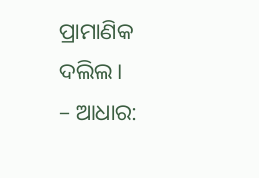ପ୍ରାମାଣିକ ଦଲିଲ।
– ଆଧାର: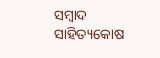ସମ୍ବାଦ ସାହିତ୍ୟକୋଷ